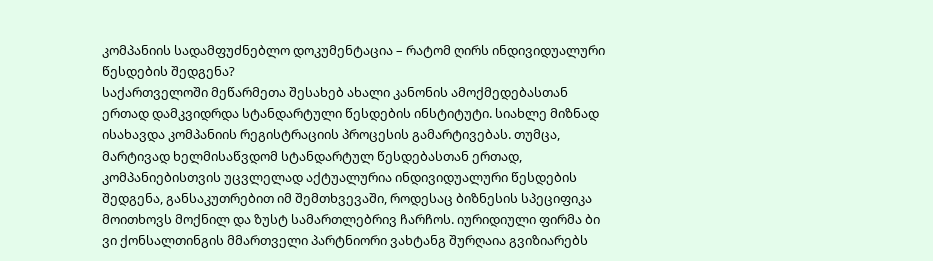კომპანიის სადამფუძნებლო დოკუმენტაცია – რატომ ღირს ინდივიდუალური წესდების შედგენა?
საქართველოში მეწარმეთა შესახებ ახალი კანონის ამოქმედებასთან ერთად დამკვიდრდა სტანდარტული წესდების ინსტიტუტი. სიახლე მიზნად ისახავდა კომპანიის რეგისტრაციის პროცესის გამარტივებას. თუმცა, მარტივად ხელმისაწვდომ სტანდარტულ წესდებასთან ერთად, კომპანიებისთვის უცვლელად აქტუალურია ინდივიდუალური წესდების შედგენა, განსაკუთრებით იმ შემთხვევაში, როდესაც ბიზნესის სპეციფიკა მოითხოვს მოქნილ და ზუსტ სამართლებრივ ჩარჩოს. იურიდიული ფირმა ბი ვი ქონსალთინგის მმართველი პარტნიორი ვახტანგ შურღაია გვიზიარებს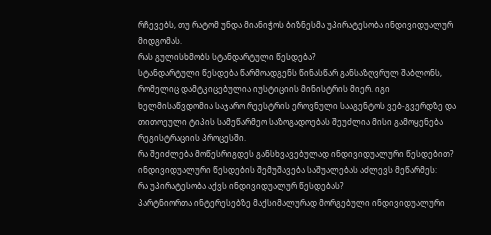რჩევებს, თუ რატომ უნდა მიანიჭოს ბიზნესმა უპირატესობა ინდივიდუალურ მიდგომას.
რას გულისხმობს სტანდარტული წესდება?
სტანდარტული წესდება წარმოადგენს წინასწარ განსაზღვრულ შაბლონს, რომელიც დამტკიცებულია იუსტიციის მინისტრის მიერ. იგი ხელმისაწვდომია საჯარო რეესტრის ეროვნული სააგენტოს ვებ-გვერდზე და თითოეული ტიპის სამეწარმეო საზოგადოებას შეუძლია მისი გამოყენება რეგისტრაციის პროცესში.
რა შეიძლება მოწესრიგდეს განსხვავებულად ინდივიდუალური წესდებით?
ინდივიდუალური წესდების შემუშავება საშუალებას აძლევს მეწარმეს:
რა უპირატესობა აქვს ინდივიდუალურ წესდებას?
პარტნიორთა ინტერესებზე მაქსიმალურად მორგებული ინდივიდუალური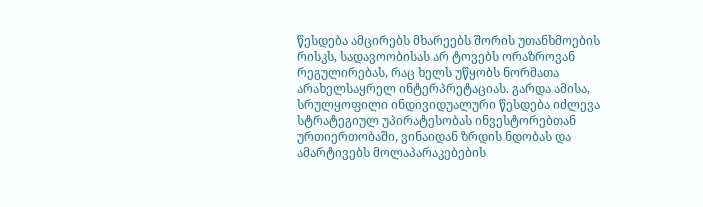წესდება ამცირებს მხარეებს შორის უთანხმოების რისკს, სადავოობისას არ ტოვებს ორაზროვან რეგულირებას, რაც ხელს უწყობს ნორმათა არახელსაყრელ ინტერპრეტაციას. გარდა ამისა, სრულყოფილი ინდივიდუალური წესდება იძლევა სტრატეგიულ უპირატესობას ინვესტორებთან ურთიერთობაში, ვინაიდან ზრდის ნდობას და ამარტივებს მოლაპარაკებების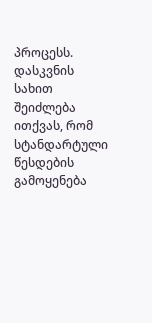პროცესს.
დასკვნის სახით შეიძლება ითქვას, რომ სტანდარტული წესდების გამოყენება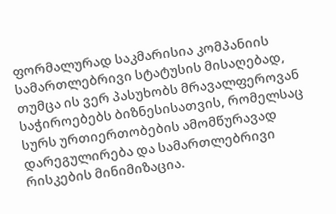ფორმალურად საკმარისია კომპანიის სამართლებრივი სტატუსის მისაღებად, თუმცა ის ვერ პასუხობს მრავალფეროვან საჭიროებებს ბიზნესისათვის, რომელსაც სურს ურთიერთობების ამომწურავად დარეგულირება და სამართლებრივი რისკების მინიმიზაცია.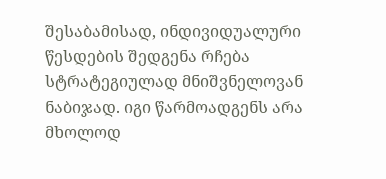შესაბამისად, ინდივიდუალური წესდების შედგენა რჩება სტრატეგიულად მნიშვნელოვან ნაბიჯად. იგი წარმოადგენს არა მხოლოდ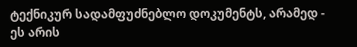ტექნიკურ სადამფუძნებლო დოკუმენტს, არამედ - ეს არის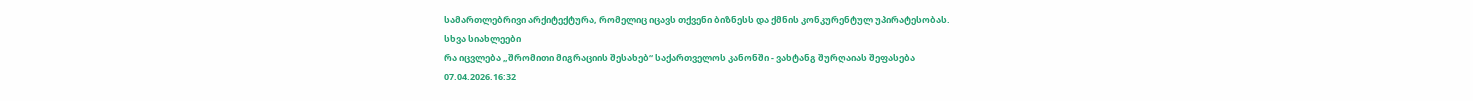სამართლებრივი არქიტექტურა, რომელიც იცავს თქვენი ბიზნესს და ქმნის კონკურენტულ უპირატესობას.
სხვა სიახლეები
რა იცვლება „შრომითი მიგრაციის შესახებ“ საქართველოს კანონში - ვახტანგ შურღაიას შეფასება
07.04.2026.16:32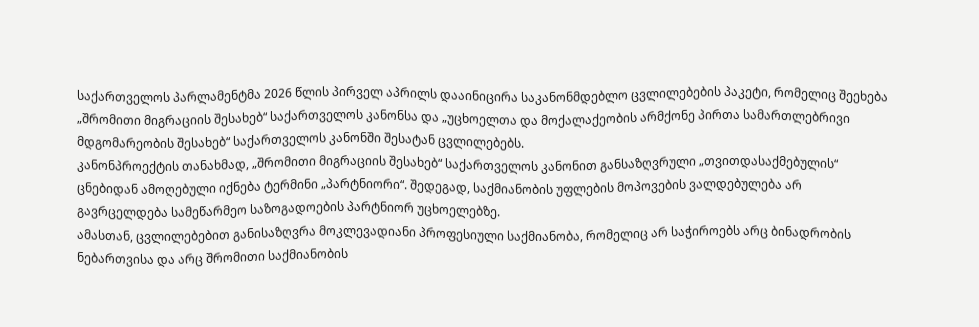საქართველოს პარლამენტმა 2026 წლის პირველ აპრილს დააინიცირა საკანონმდებლო ცვლილებების პაკეტი, რომელიც შეეხება „შრომითი მიგრაციის შესახებ“ საქართველოს კანონსა და „უცხოელთა და მოქალაქეობის არმქონე პირთა სამართლებრივი მდგომარეობის შესახებ“ საქართველოს კანონში შესატან ცვლილებებს.
კანონპროექტის თანახმად, „შრომითი მიგრაციის შესახებ“ საქართველოს კანონით განსაზღვრული „თვითდასაქმებულის“ ცნებიდან ამოღებული იქნება ტერმინი „პარტნიორი“. შედეგად, საქმიანობის უფლების მოპოვების ვალდებულება არ გავრცელდება სამეწარმეო საზოგადოების პარტნიორ უცხოელებზე.
ამასთან, ცვლილებებით განისაზღვრა მოკლევადიანი პროფესიული საქმიანობა, რომელიც არ საჭიროებს არც ბინადრობის ნებართვისა და არც შრომითი საქმიანობის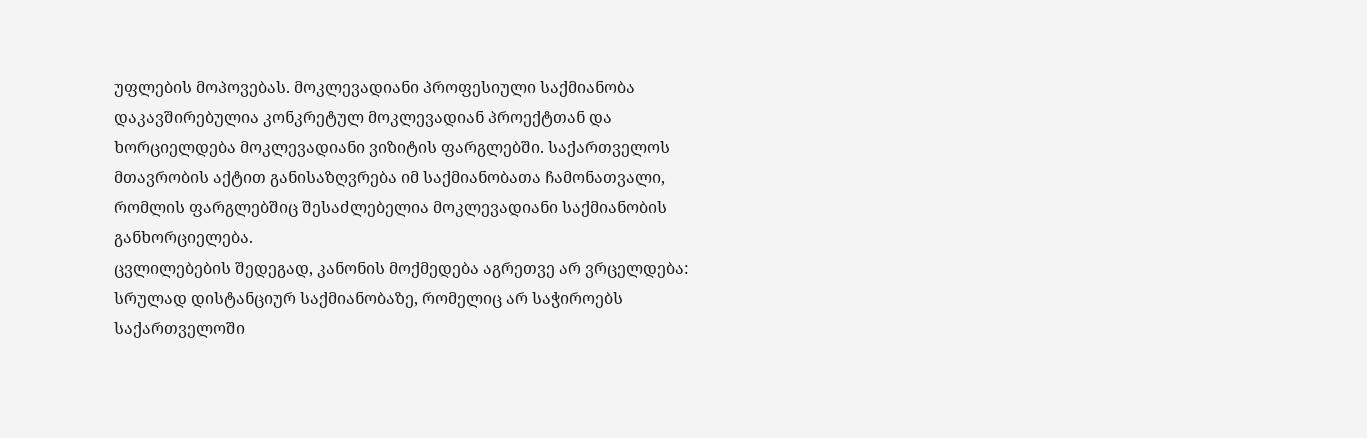უფლების მოპოვებას. მოკლევადიანი პროფესიული საქმიანობა დაკავშირებულია კონკრეტულ მოკლევადიან პროექტთან და ხორციელდება მოკლევადიანი ვიზიტის ფარგლებში. საქართველოს მთავრობის აქტით განისაზღვრება იმ საქმიანობათა ჩამონათვალი, რომლის ფარგლებშიც შესაძლებელია მოკლევადიანი საქმიანობის განხორციელება.
ცვლილებების შედეგად, კანონის მოქმედება აგრეთვე არ ვრცელდება: სრულად დისტანციურ საქმიანობაზე, რომელიც არ საჭიროებს საქართველოში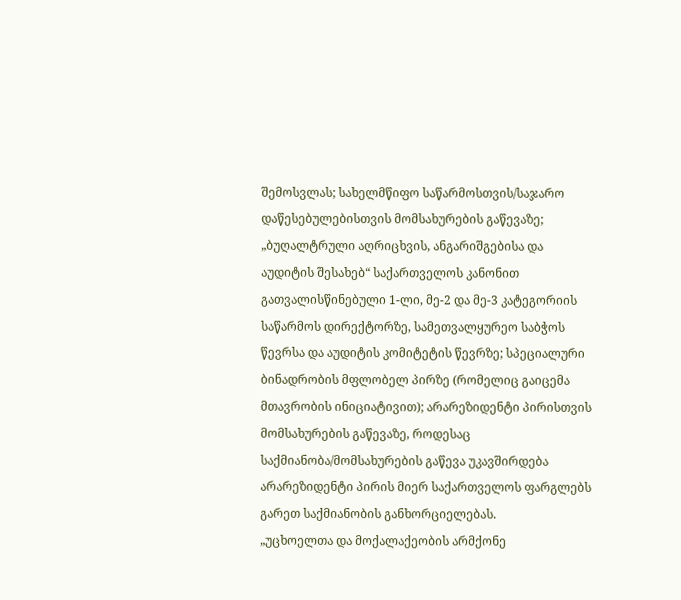შემოსვლას; სახელმწიფო საწარმოსთვის/საჯარო დაწესებულებისთვის მომსახურების გაწევაზე; „ბუღალტრული აღრიცხვის, ანგარიშგებისა და აუდიტის შესახებ“ საქართველოს კანონით გათვალისწინებული 1-ლი, მე-2 და მე-3 კატეგორიის საწარმოს დირექტორზე, სამეთვალყურეო საბჭოს წევრსა და აუდიტის კომიტეტის წევრზე; სპეციალური ბინადრობის მფლობელ პირზე (რომელიც გაიცემა მთავრობის ინიციატივით); არარეზიდენტი პირისთვის მომსახურების გაწევაზე, როდესაც საქმიანობა/მომსახურების გაწევა უკავშირდება არარეზიდენტი პირის მიერ საქართველოს ფარგლებს გარეთ საქმიანობის განხორციელებას.
„უცხოელთა და მოქალაქეობის არმქონე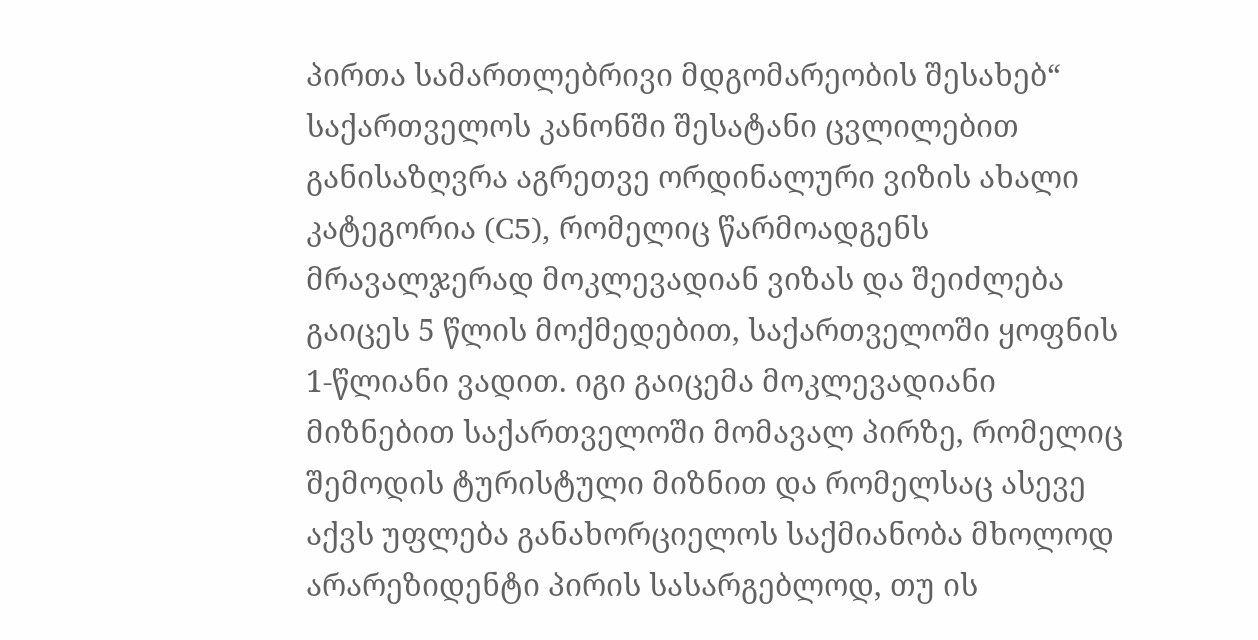პირთა სამართლებრივი მდგომარეობის შესახებ“ საქართველოს კანონში შესატანი ცვლილებით განისაზღვრა აგრეთვე ორდინალური ვიზის ახალი კატეგორია (C5), რომელიც წარმოადგენს მრავალჯერად მოკლევადიან ვიზას და შეიძლება გაიცეს 5 წლის მოქმედებით, საქართველოში ყოფნის 1-წლიანი ვადით. იგი გაიცემა მოკლევადიანი მიზნებით საქართველოში მომავალ პირზე, რომელიც შემოდის ტურისტული მიზნით და რომელსაც ასევე აქვს უფლება განახორციელოს საქმიანობა მხოლოდ არარეზიდენტი პირის სასარგებლოდ, თუ ის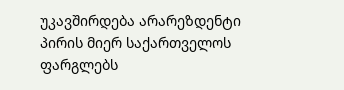უკავშირდება არარეზდენტი პირის მიერ საქართველოს ფარგლებს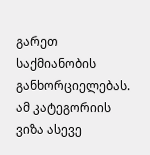გარეთ საქმიანობის განხორციელებას. ამ კატეგორიის ვიზა ასევე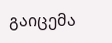გაიცემა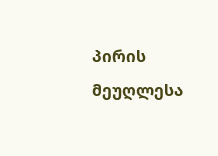პირის მეუღლესა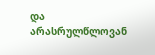და არასრულწლოვან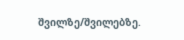შვილზე/შვილებზე.